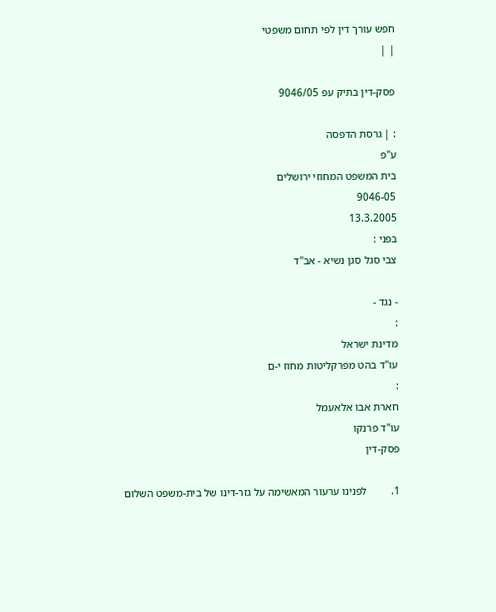חפש עורך דין לפי תחום משפטי
| |

פסק-דין בתיק עפ 9046/05

: | גרסת הדפסה
ע"פ
בית המשפט המחוזי ירושלים
9046-05
13.3.2005
בפני :
צבי סגל סגן נשיא - אב"ד

- נגד -
:
מדינת ישראל
עו"ד בהט מפרקליטות מחוז י-ם
:
חארת אבו אלאעמל
עו"ד פרנקו
פסק-דין

1.         לפנינו ערעור המאשימה על גזר-דינו של בית-משפט השלום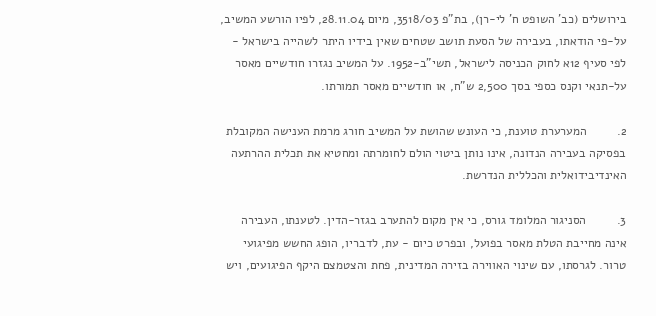בירושלים (כב' השופט ח' לי-רן), בת"פ 3518/03, מיום 28.11.04, לפיו הורשע המשיב, על-פי הודאתו, בעבירה של הסעת תושב שטחים שאין בידיו היתר לשהייה בישראל - לפי סעיף 12א לחוק הכניסה לישראל, תשי"ב-1952. על המשיב נגזרו חודשיים מאסר על-תנאי וקנס כספי בסך 2,500 ש"ח, או חודשיים מאסר תמורתו.

2.         המערערת טוענת, כי העונש שהושת על המשיב חורג מרמת הענישה המקובלת בפסיקה בעבירה הנדונה, אינו נותן ביטוי הולם לחומרתה ומחטיא את תכלית ההרתעה האינדיבידואלית והכללית הנדרשת.

3.         הסניגור המלומד גורס, כי אין מקום להתערב בגזר-הדין. לטענתו, העבירה אינה מחייבת הטלת מאסר בפועל, ובפרט כיום - עת, לדבריו, הופג החשש מפיגועי טרור. לגרסתו, עם שינוי האווירה בזירה המדינית, פחת והצטמצם היקף הפיגועים, ויש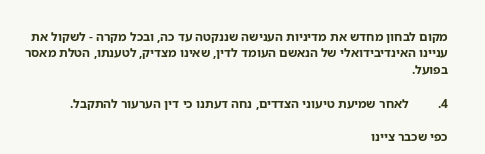מקום לבחון מחדש את מדיניות הענישה שננקטה עד כה, ובכל מקרה - לשקול את עניינו האינדיבידואלי של הנאשם העומד לדין, שאינו מצדיק, לטענתו, הטלת מאסר בפועל.

4.         לאחר שמיעת טיעוני הצדדים, נחה דעתנו כי דין הערעור להתקבל.

כפי שכבר ציינו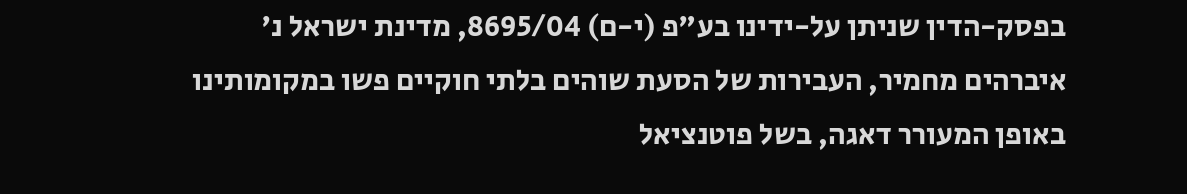בפסק-הדין שניתן על-ידינו בע"פ (י-ם) 8695/04, מדינת ישראל נ' איברהים מחמיר, העבירות של הסעת שוהים בלתי חוקיים פשו במקומותינו באופן המעורר דאגה, בשל פוטנציאל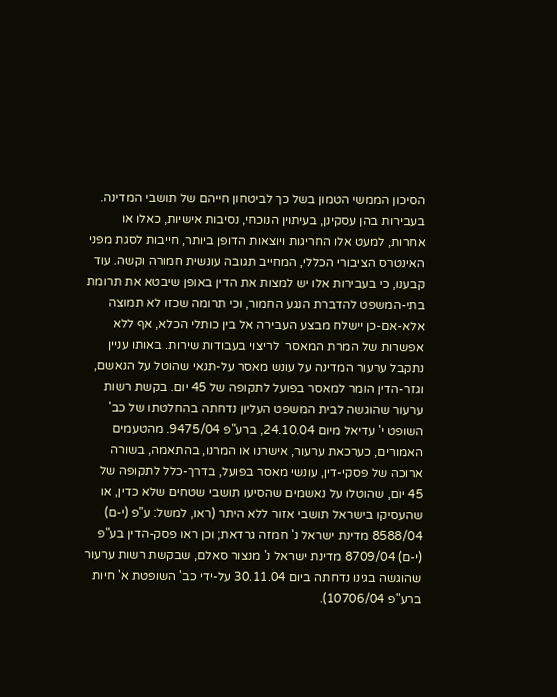הסיכון הממשי הטמון בשל כך לביטחון חייהם של תושבי המדינה. בעבירות בהן עסקינן, בעיתוין הנוכחי, נסיבות אישיות, כאלו או אחרות, למעט אלו החריגות ויוצאות הדופן ביותר, חייבות לסגת מפני האינטרס הציבורי הכללי, המחייב תגובה עונשית חמורה וקשה. עוד קבענו, כי בעבירות אלו יש למצות את הדין באופן שיבטא את תרומת בתי-המשפט להדברת הנגע החמור, וכי תרומה שכזו לא תמוצה אלא-אם-כן יישלח מבצע העבירה אל בין כותלי הכלא, אף ללא אפשרות של המרת המאסר  לריצוי בעבודות שירות. באותו עניין נתקבל ערעור המדינה על עונש מאסר על-תנאי שהוטל על הנאשם, וגזר-הדין הומר למאסר בפועל לתקופה של 45 יום. בקשת רשות ערעור שהוגשה לבית המשפט העליון נדחתה בהחלטתו של כב' השופט י' עדיאל מיום 24.10.04, ברע"פ 9475/04. מהטעמים האמורים, כערכאת ערעור, אישרנו או המרנו, בהתאמה, בשורה ארוכה של פסקי-דין, עונשי מאסר בפועל, בדרך-כלל לתקופה של 45 יום, שהוטלו על נאשמים שהסיעו תושבי שטחים שלא כדין, או שהעסיקו בישראל תושבי אזור ללא היתר (ראו, למשל: ע"פ (י-ם) 8588/04 מדינת ישראל נ' חמזה גרדאת; וכן ראו פסק-הדין בע"פ (י-ם) 8709/04 מדינת ישראל נ' מנצור סאלם, שבקשת רשות ערעור שהוגשה בגינו נדחתה ביום 30.11.04 על-ידי כב' השופטת א' חיות ברע"פ 10706/04).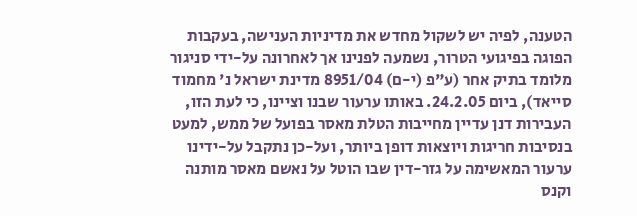הטענה, לפיה יש לשקול מחדש את מדיניות הענישה, בעקבות הפוגה בפיגועי הטרור, נשמעה לפנינו אך לאחרונה על-ידי סניגור מלומד בתיק אחר (ע"פ (י-ם) 8951/04 מדינת ישראל נ' מחמוד סייאד), ביום 24.2.05. באותו ערעור שבנו וציינו, כי לעת הזו, העבירות דנן עדיין מחייבות הטלת מאסר בפועל של ממש, למעט בנסיבות חריגות ויוצאות דופן ביותר, ועל-כן נתקבל על-ידינו ערעור המאשימה על גזר-דין שבו הוטל על נאשם מאסר מותנה וקנס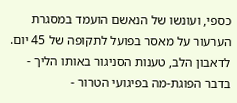כספי, ועונשו של הנאשם הועמד במסגרת הערעור על מאסר בפועל לתקופה של 45 יום. לדאבון הלב, טענות הסניגור באותו הליך - בדבר הפוגת-מה בפיגועי הטרור -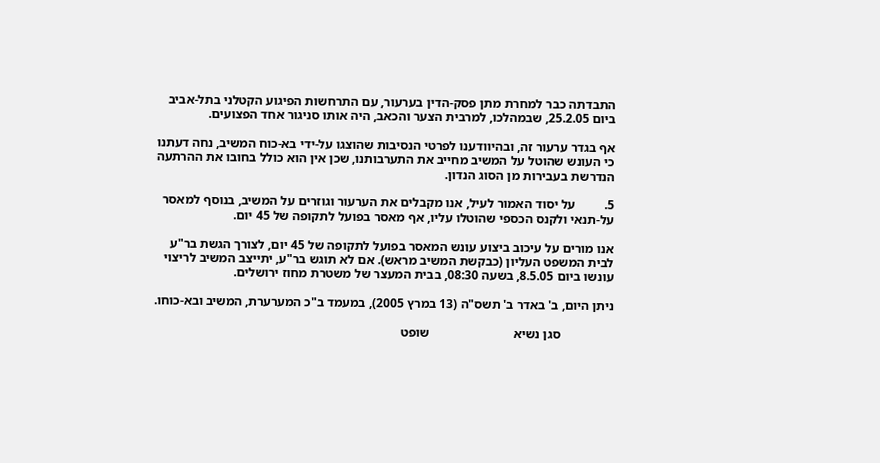התבדתה כבר למחרת מתן פסק-הדין בערעור, עם התרחשות הפיגוע הקטלני בתל-אביב ביום 25.2.05, שבמהלכו, למרבית הצער והכאב, היה אותו סניגור אחד הפצועים.

אף בגדר ערעור זה, ובהיוודענו לפרטי הנסיבות שהוצגו על-ידי בא-כוח המשיב, נחה דעתנו כי העונש שהוטל על המשיב מחייב את התערבותנו, שכן אין הוא כולל בחובו את ההרתעה הנדרשת בעבירות מן הסוג הנדון.

5.         על יסוד האמור לעיל, אנו מקבלים את הערעור וגוזרים על המשיב, בנוסף למאסר על-תנאי ולקנס הכספי שהוטלו עליו, אף מאסר בפועל לתקופה של 45 יום.

אנו מורים על עיכוב ביצוע עונש המאסר בפועל לתקופה של 45 יום, לצורך הגשת בר"ע לבית המשפט העליון (כבקשת המשיב מראש). אם לא תוגש בר"ע, יתייצב המשיב לריצוי עונשו ביום 8.5.05, בשעה 08:30, בבית המעצר של משטרת מחוז ירושלים.

ניתן היום, ב' באדר ב' תשס"ה (13 במרץ 2005), במעמד ב"כ המערערת, המשיב ובא-כוחו.

                סגן נשיא                          שופט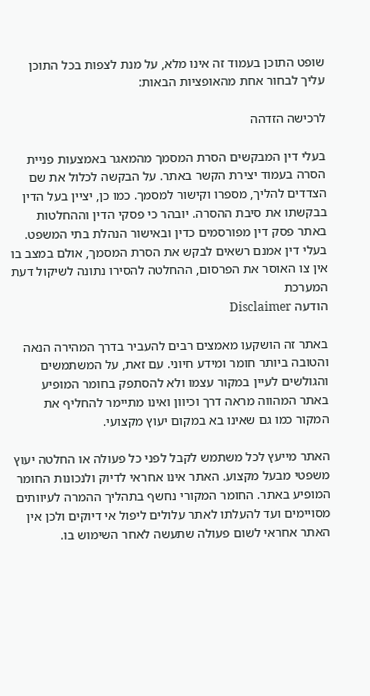שופט התוכן בעמוד זה אינו מלא, על מנת לצפות בכל התוכן עליך לבחור אחת מהאופציות הבאות:

לרכישה הזדהה

בעלי דין המבקשים הסרת המסמך מהמאגר באמצעות פניית הסרה בעמוד יצירת הקשר באתר. על הבקשה לכלול את שם הצדדים להליך, מספרו וקישור למסמך. כמו כן, יציין בעל הדין בבקשתו את סיבת ההסרה. יובהר כי פסקי הדין וההחלטות באתר פסק דין מפורסמים כדין ובאישור הנהלת בתי המשפט. בעלי דין אמנם רשאים לבקש את הסרת המסמך, אולם במצב בו אין צו האוסר את הפרסום, ההחלטה להסירו נתונה לשיקול דעת המערכת
הודעה Disclaimer

באתר זה הושקעו מאמצים רבים להעביר בדרך המהירה הנאה והטובה ביותר חומר ומידע חיוני. עם זאת, על המשתמשים והגולשים לעיין במקור עצמו ולא להסתפק בחומר המופיע באתר המהווה מראה דרך וכיוון ואינו מתיימר להחליף את המקור כמו גם שאינו בא במקום יעוץ מקצועי.

האתר מייעץ לכל משתמש לקבל לפני כל פעולה או החלטה יעוץ משפטי מבעל מקצוע. האתר אינו אחראי לדיוק ולנכונות החומר המופיע באתר. החומר המקורי נחשף בתהליך ההמרה לעיוותים מסויימים ועד להעלתו לאתר עלולים ליפול אי דיוקים ולכן אין האתר אחראי לשום פעולה שתעשה לאחר השימוש בו.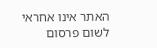האתר אינו אחראי לשום פרסום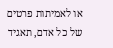או לאמיתות פרטים של כל אדם, תאגיד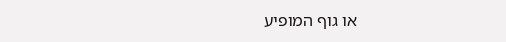או גוף המופיע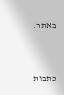באתר.




כתבות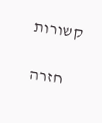קשורות

    חזרה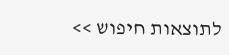לתוצאות חיפוש >>